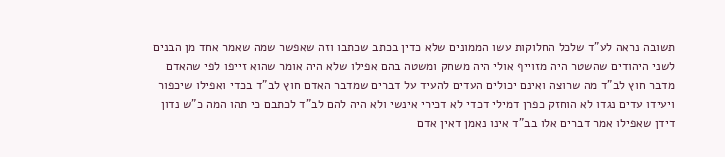תשובה נראה לע"ד שלכל החלוקות עשו הממונים שלא כדין בכתב שכתבו וזה שאפשר שמה שאמר אחד מן הבנים לשני היהודים שהשטר היה מזוייף אולי היה משחק ומשטה בהם אפילו שלא היה אומר שהוא זייפו לפי שהאדם מדבר חוץ לב"ד מה שרוצה ואינם יכולים העדים להעיד על דברים שמדבר האדם חוץ לב"ד בכדי ואפילו שיכפור ויעידו עדים נגדו לא הוחזק כפרן דמילי דכדי לא דכירי אינשי ולא היה להם לב"ד לכתבם כי תהו המה כ"ש נדון דידן שאפילו אמר דברים אלו בב"ד אינו נאמן דאין אדם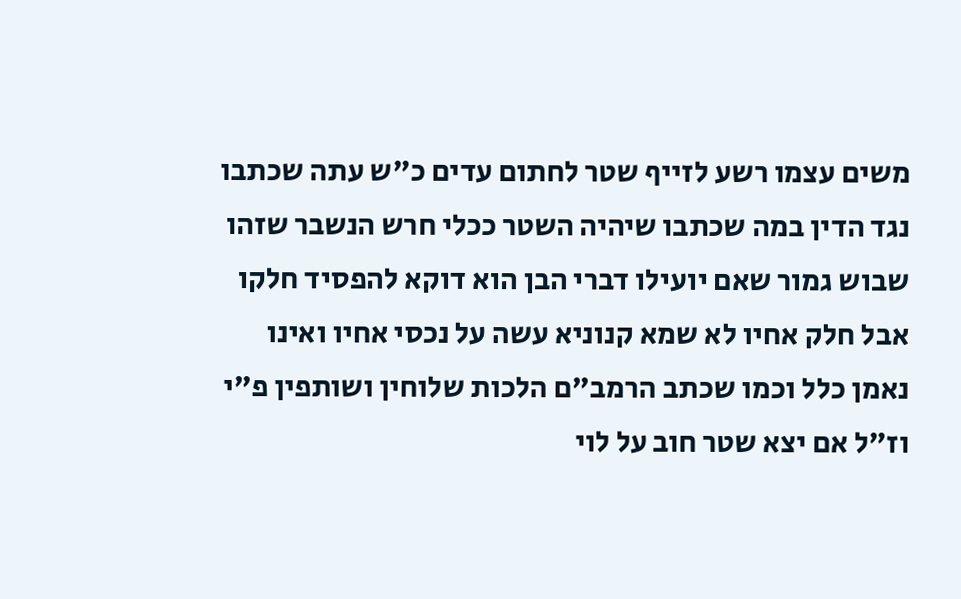משים עצמו רשע לזייף שטר לחתום עדים כ"ש עתה שכתבו נגד הדין במה שכתבו שיהיה השטר ככלי חרש הנשבר שזהו שבוש גמור שאם יועילו דברי הבן הוא דוקא להפסיד חלקו אבל חלק אחיו לא שמא קנוניא עשה על נכסי אחיו ואינו נאמן כלל וכמו שכתב הרמב"ם הלכות שלוחין ושותפין פ"י וז"ל אם יצא שטר חוב על לוי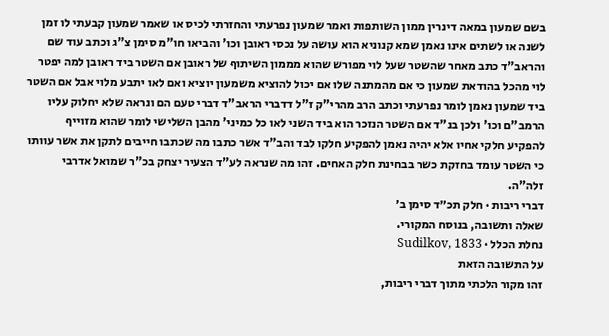בשם שמעון במאה דינרין ממון השותפות ואמר שמעון נפרעתי והחזרתי לכיס או שאמר שמעון קבעתי לו זמן לשנה או לשתים אינו נאמן שמא קנוניא הוא עושה על נכסי ראובן וכו' והביאו חו"מ סימן צ"ג וכתב עוד שם והראב"ד כתב מאחר שהשטר שעל לוי מפורש שהוא מממון השיתוף של ראובן אם השטר ביד ראובן למה יפטר לוי מהכל בהודאת שמעון כי אם מהמתנה שלו אם יכול להוציא משמעון יוציא ואם לאו יתבע מלוי אבל אם השטר ביד שמעון נאמן לומר נפרעתי וכתב הרב מהרי"ק ז"ל דדברי הראב"ד דברי טעם הם ונראה שלא יחלוק עליו הרמב"ם וכו' ולכן בנ"ד אם השטר הנזכר הוא ביד השני לאו כל כמיני' מהבן השלישי לומר שהוא מזוייף להפקיע חלקי אחיו אלא יהיה נאמן להפקיע חלקו לבד והב"ד אשר כתבו מה שכתבו חייבים לתקן את אשר עוותו כי השטר עומד בחזקת כשר בבחינת חלק האחים. זהו מה שנראה לע"ד הצעיר יצחק בכ"ר שמואל אדרבי זלה"ה.
דברי ריבות · חלק תכ״ד סימן ב׳
שאלה ותשובה, בנוסח המקורי.
נחלת הכלל · Sudilkov, 1833
על התשובה הזאת
זהו מקור הלכתי מתוך דברי ריבות,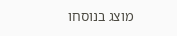מוצג בנוסחו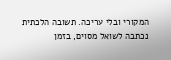המקורי ובלי עריכה. תשובה הלכתית נכתבה לשואל מסוים, בזמן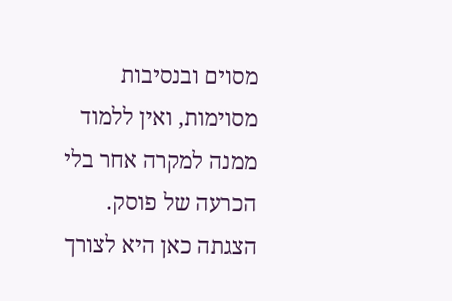מסוים ובנסיבות מסוימות, ואין ללמוד ממנה למקרה אחר בלי הכרעה של פוסק. הצגתה כאן היא לצורך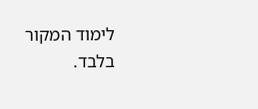לימוד המקור בלבד.